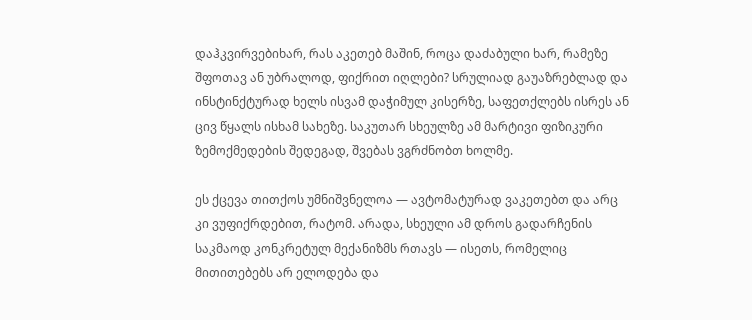დაჰკვირვებიხარ, რას აკეთებ მაშინ, როცა დაძაბული ხარ, რამეზე შფოთავ ან უბრალოდ, ფიქრით იღლები? სრულიად გაუაზრებლად და ინსტინქტურად ხელს ისვამ დაჭიმულ კისერზე, საფეთქლებს ისრეს ან ცივ წყალს ისხამ სახეზე. საკუთარ სხეულზე ამ მარტივი ფიზიკური ზემოქმედების შედეგად, შვებას ვგრძნობთ ხოლმე.

ეს ქცევა თითქოს უმნიშვნელოა — ავტომატურად ვაკეთებთ და არც კი ვუფიქრდებით, რატომ. არადა, სხეული ამ დროს გადარჩენის საკმაოდ კონკრეტულ მექანიზმს რთავს — ისეთს, რომელიც მითითებებს არ ელოდება და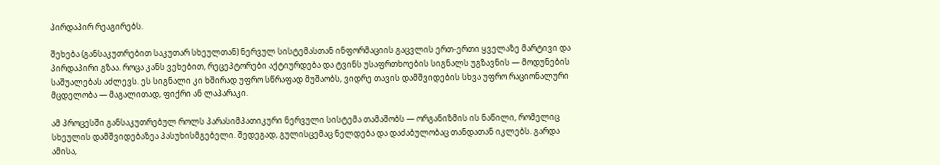პირდაპირ რეაგირებს.

შეხება (განსაკუთრებით საკუთარ სხეულთან) ნერვულ სისტემასთან ინფორმაციის გაცვლის ერთ-ერთი ყველაზე მარტივი და პირდაპირი გზაა. როცა კანს ვეხებით, რეცეპტორები აქტიურდება და ტვინს უსაფრთხოების სიგნალს უგზავნის — მოდუნების საშუალებას აძლევს. ეს სიგნალი კი ხშირად უფრო სწრაფად მუშაობს, ვიდრე თავის დამშვიდების სხვა უფრო რაციონალური მცდელობა — მაგალითად, ფიქრი ან ლაპარაკი.

ამ პროცესში განსაკუთრებულ როლს პარასიმპათიკური ნერვული სისტემა თამაშობს — ორგანიზმის ის ნაწილი, რომელიც სხეულის დამშვიდებაზეა პასუხისმგებელი. შედეგად, გულისცემაც ნელდება და დაძაბულობაც თანდათან იკლებს. გარდა ამისა,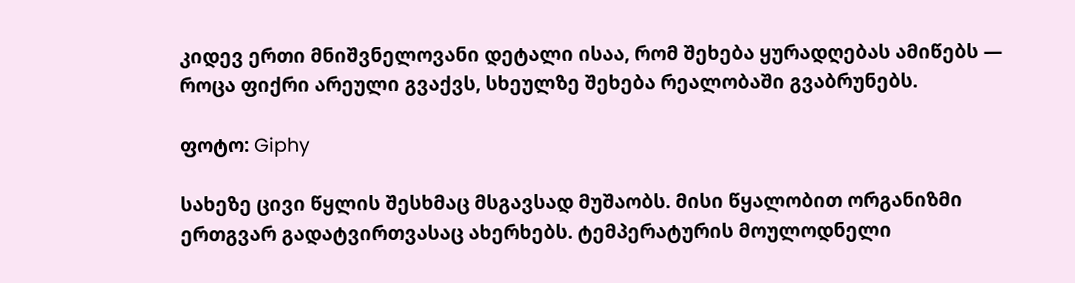კიდევ ერთი მნიშვნელოვანი დეტალი ისაა, რომ შეხება ყურადღებას ამიწებს — როცა ფიქრი არეული გვაქვს, სხეულზე შეხება რეალობაში გვაბრუნებს.

ფოტო: Giphy

სახეზე ცივი წყლის შესხმაც მსგავსად მუშაობს. მისი წყალობით ორგანიზმი ერთგვარ გადატვირთვასაც ახერხებს. ტემპერატურის მოულოდნელი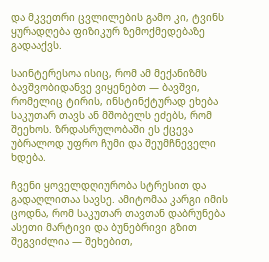და მკვეთრი ცვლილების გამო კი, ტვინს ყურადღება ფიზიკურ ზემოქმედებაზე გადააქვს.

საინტერესოა ისიც, რომ ამ მექანიზმს ბავშვობიდანვე ვიყენებთ — ბავშვი, რომელიც ტირის, ინსტინქტურად ეხება საკუთარ თავს ან მშობელს ეძებს, რომ შეეხოს. ზრდასრულობაში ეს ქცევა უბრალოდ უფრო ჩუმი და შეუმჩნეველი ხდება.

ჩვენი ყოველდღიურობა სტრესით და გადაღლითაა სავსე. ამიტომაა კარგი იმის ცოდნა, რომ საკუთარ თავთან დაბრუნება ასეთი მარტივი და ბუნებრივი გზით შეგვიძლია — შეხებით,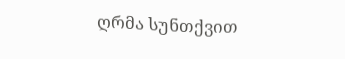ღრმა სუნთქვით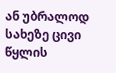ან უბრალოდ სახეზე ცივი წყლის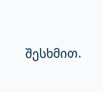შესხმით.